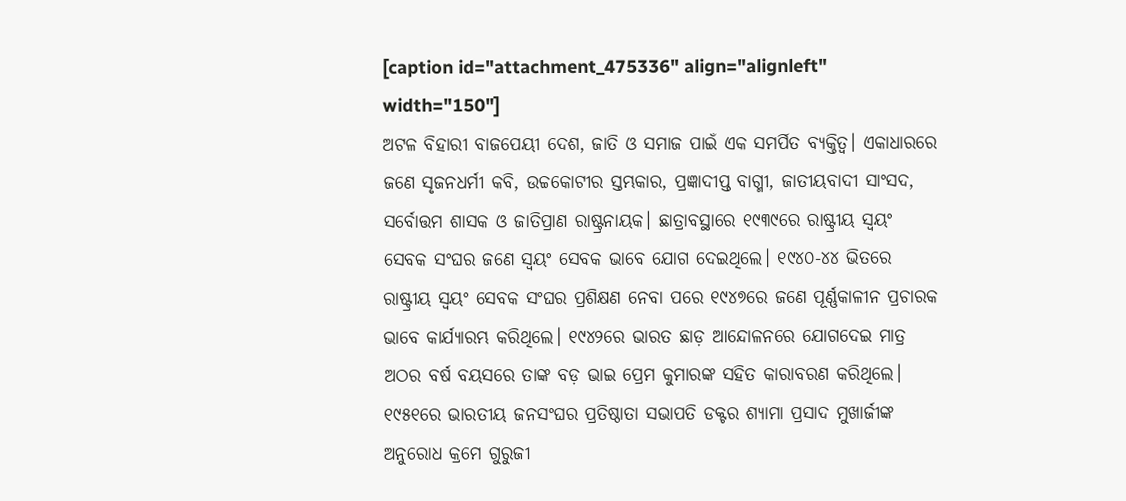[caption id="attachment_475336" align="alignleft" width="150"]
ଅଟଳ ବିହାରୀ ବାଜପେୟୀ ଦେଶ, ଜାତି ଓ ସମାଜ ପାଇଁ ଏକ ସମର୍ପିତ ବ୍ୟକ୍ତିତ୍ୱ। ଏକାଧାରରେ ଜଣେ ସୃଜନଧର୍ମୀ କବି, ଉଚ୍ଚକୋଟୀର ସ୍ତମ୍ଭକାର, ପ୍ରଜ୍ଞାଦୀପ୍ତ ବାଗ୍ମୀ, ଜାତୀୟବାଦୀ ସାଂସଦ, ସର୍ବୋତ୍ତମ ଶାସକ ଓ ଜାତିପ୍ରାଣ ରାଷ୍ଟ୍ରନାୟକ। ଛାତ୍ରାବସ୍ଥାରେ ୧୯୩୯ରେ ରାଷ୍ଟ୍ରୀୟ ସ୍ୱୟଂ ସେବକ ସଂଘର ଜଣେ ସ୍ୱୟଂ ସେବକ ଭାବେ ଯୋଗ ଦେଇଥିଲେ। ୧୯୪୦-୪୪ ଭିତରେ ରାଷ୍ଟ୍ରୀୟ ସ୍ୱୟଂ ସେବକ ସଂଘର ପ୍ରଶିକ୍ଷଣ ନେବା ପରେ ୧୯୪୭ରେ ଜଣେ ପୂର୍ଣ୍ଣକାଳୀନ ପ୍ରଚାରକ ଭାବେ କାର୍ଯ୍ୟାରମ୍ଭ କରିଥିଲେ। ୧୯୪୨ରେ ଭାରତ ଛାଡ଼ ଆନ୍ଦୋଳନରେ ଯୋଗଦେଇ ମାତ୍ର ଅଠର ବର୍ଷ ବୟସରେ ତାଙ୍କ ବଡ଼ ଭାଇ ପ୍ରେମ କୁମାରଙ୍କ ସହିତ କାରାବରଣ କରିଥିଲେ। ୧୯୫୧ରେ ଭାରତୀୟ ଜନସଂଘର ପ୍ରତିଷ୍ଠାତା ସଭାପତି ଡକ୍ଟର ଶ୍ୟାମା ପ୍ରସାଦ ମୁଖାର୍ଜୀଙ୍କ ଅନୁରୋଧ କ୍ରମେ ଗୁରୁଜୀ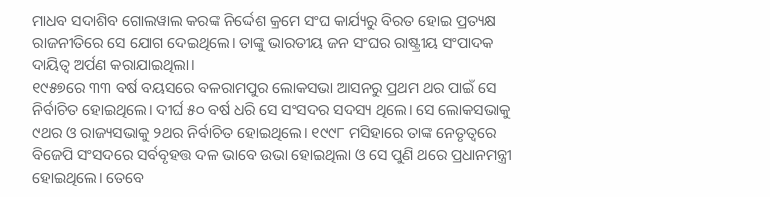ମାଧବ ସଦାଶିବ ଗୋଲୱାଲ କରଙ୍କ ନିର୍ଦ୍ଦେଶ କ୍ରମେ ସଂଘ କାର୍ଯ୍ୟରୁ ବିରତ ହୋଇ ପ୍ରତ୍ୟକ୍ଷ ରାଜନୀତିରେ ସେ ଯୋଗ ଦେଇଥିଲେ। ତାଙ୍କୁ ଭାରତୀୟ ଜନ ସଂଘର ରାଷ୍ଟ୍ରୀୟ ସଂପାଦକ ଦାୟିତ୍ୱ ଅର୍ପଣ କରାଯାଇଥିଲା।
୧୯୫୭ରେ ୩୩ ବର୍ଷ ବୟସରେ ବଳରାମପୁର ଲୋକସଭା ଆସନରୁ ପ୍ରଥମ ଥର ପାଇଁ ସେ ନିର୍ବାଚିତ ହୋଇଥିଲେ। ଦୀର୍ଘ ୫୦ ବର୍ଷ ଧରି ସେ ସଂସଦର ସଦସ୍ୟ ଥିଲେ। ସେ ଲୋକସଭାକୁ ୯ଥର ଓ ରାଜ୍ୟସଭାକୁ ୨ଥର ନିର୍ବାଚିତ ହୋଇଥିଲେ। ୧୯୯୮ ମସିହାରେ ତାଙ୍କ ନେତୃତ୍ୱରେ ବିଜେପି ସଂସଦରେ ସର୍ବବୃହତ୍ତ ଦଳ ଭାବେ ଉଭା ହୋଇଥିଲା ଓ ସେ ପୁଣି ଥରେ ପ୍ରଧାନମନ୍ତ୍ରୀ ହୋଇଥିଲେ। ତେବେ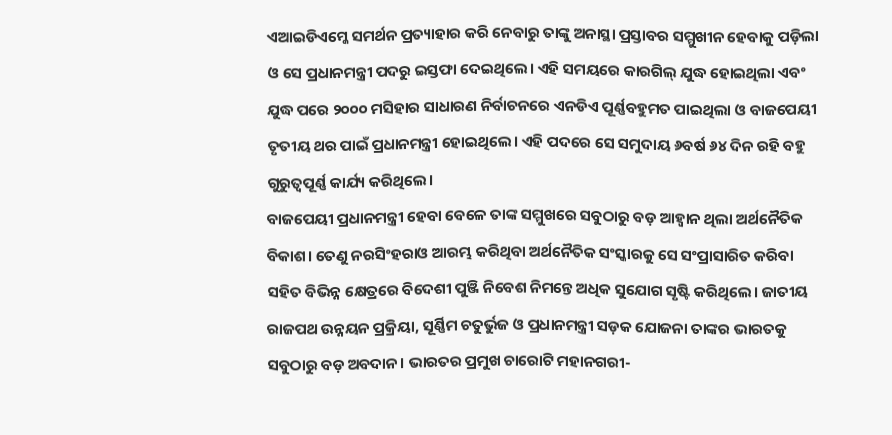ଏଆଇଡିଏମ୍କେ ସମର୍ଥନ ପ୍ରତ୍ୟାହାର କରି ନେବାରୁ ତାଙ୍କୁ ଅନାସ୍ଥା ପ୍ରସ୍ତାବର ସମ୍ମୁଖୀନ ହେବାକୁ ପଡ଼ିଲା ଓ ସେ ପ୍ରଧାନମନ୍ତ୍ରୀ ପଦରୁ ଇସ୍ତଫା ଦେଇଥିଲେ। ଏହି ସମୟରେ କାରଗିଲ୍ ଯୁଦ୍ଧ ହୋଇଥିଲା ଏବଂ ଯୁଦ୍ଧ ପରେ ୨୦୦୦ ମସିହାର ସାଧାରଣ ନିର୍ବାଚନରେ ଏନଡିଏ ପୂର୍ଣ୍ଣବହୁମତ ପାଇଥିଲା ଓ ବାଜପେୟୀ ତୃତୀୟ ଥର ପାଇଁ ପ୍ରଧାନମନ୍ତ୍ରୀ ହୋଇଥିଲେ। ଏହି ପଦରେ ସେ ସମୁଦାୟ ୬ବର୍ଷ ୬୪ ଦିନ ରହି ବହୁ ଗୁରୁତ୍ୱପୂର୍ଣ୍ଣ କାର୍ଯ୍ୟ କରିଥିଲେ।
ବାଜପେୟୀ ପ୍ରଧାନମନ୍ତ୍ରୀ ହେବା ବେଳେ ତାଙ୍କ ସମ୍ମୁଖରେ ସବୁଠାରୁ ବଡ଼ ଆହ୍ୱାନ ଥିଲା ଅର୍ଥନୈତିକ ବିକାଶ। ତେଣୁ ନରସିଂହରାଓ ଆରମ୍ଭ କରିଥିବା ଅର୍ଥନୈତିକ ସଂସ୍କାରକୁ ସେ ସଂପ୍ରାସାରିତ କରିବା ସହିତ ବିଭିନ୍ନ କ୍ଷେତ୍ରରେ ବିଦେଶୀ ପୁଞ୍ଜି ନିବେଶ ନିମନ୍ତେ ଅଧିକ ସୁଯୋଗ ସୃଷ୍ଟି କରିଥିଲେ। ଜାତୀୟ ରାଜପଥ ଉନ୍ନୟନ ପ୍ରକ୍ରିୟା, ସୂର୍ଣ୍ଣିମ ଚତୁର୍ଭୁଜ ଓ ପ୍ରଧାନମନ୍ତ୍ରୀ ସଡ଼କ ଯୋଜନା ତାଙ୍କର ଭାରତକୁ ସବୁଠାରୁ ବଡ଼ ଅବଦାନ। ଭାରତର ପ୍ରମୁଖ ଚାରୋଟି ମହାନଗରୀ-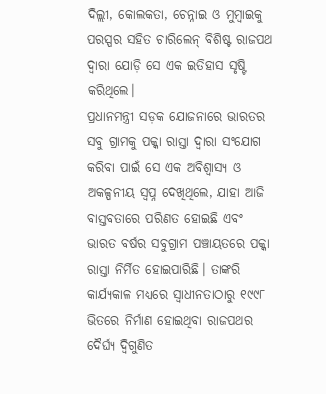ଦିଲ୍ଲୀ, କୋଲକତା, ଚେନ୍ନାଇ ଓ ମୁମ୍ୱାଇକୁ ପରସ୍ପର ସହିତ ଚାରିଲେନ୍ ବିଶିଷ୍ଟ ରାଜପଥ ଦ୍ୱାରା ଯୋଡ଼ି ସେ ଏକ ଇତିହାସ ସୃଷ୍ଟି କରିଥିଲେ।
ପ୍ରଧାନମନ୍ତ୍ରୀ ସଡ଼କ ଯୋଜନାରେ ଭାରତର ସବୁ ଗ୍ରାମକୁ ପକ୍କା ରାସ୍ତା ଦ୍ୱାରା ସଂଯୋଗ କରିବା ପାଇଁ ସେ ଏକ ଅବିଶ୍ୱାସ୍ୟ ଓ ଅକଳ୍ପନୀୟ ସ୍ୱପ୍ନ ଦେଖିଥିଲେ, ଯାହା ଆଜି ବାସ୍ତବତାରେ ପରିଣତ ହୋଇଛି ଏବଂ ଭାରତ ବର୍ଷର ସବୁଗ୍ରାମ ପଞ୍ଚାୟତରେ ପକ୍କା ରାସ୍ତା ନିର୍ମିତ ହୋଇପାରିଛି। ତାଙ୍କରି କାର୍ଯ୍ୟକାଳ ମଧ୍ୟରେ ସ୍ୱାଧୀନତାଠାରୁ ୧୯୯୮ ଭିତରେ ନିର୍ମାଣ ହୋଇଥିବା ରାଜପଥର ଦୈର୍ଘ୍ୟ ଦ୍ୱିଗୁଣିତ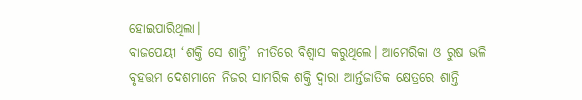ହୋଇପାରିଥିଲା।
ବାଜପେୟୀ ‘ଶକ୍ତି ସେ ଶାନ୍ତି’ ନୀତିରେ ବିଶ୍ୱାସ କରୁଥିଲେ। ଆମେରିକା ଓ ରୁଷ ଭଳି ବୃହତ୍ତମ ଦେଶମାନେ ନିଜର ସାମରିକ ଶକ୍ତି ଦ୍ୱାରା ଆର୍ନ୍ତଜାତିକ କ୍ଷେତ୍ରରେ ଶାନ୍ତି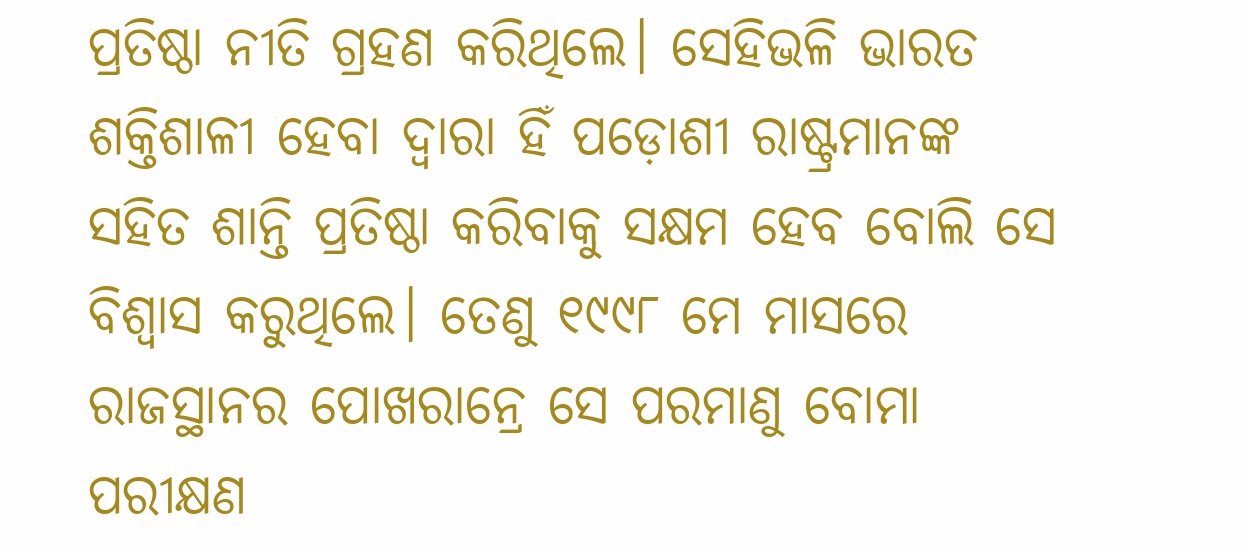ପ୍ରତିଷ୍ଠା ନୀତି ଗ୍ରହଣ କରିଥିଲେ। ସେହିଭଳି ଭାରତ ଶକ୍ତିଶାଳୀ ହେବା ଦ୍ୱାରା ହିଁ ପଡ଼ୋଶୀ ରାଷ୍ଟ୍ରମାନଙ୍କ ସହିତ ଶାନ୍ତି ପ୍ରତିଷ୍ଠା କରିବାକୁ ସକ୍ଷମ ହେବ ବୋଲି ସେ ବିଶ୍ୱାସ କରୁଥିଲେ। ତେଣୁ ୧୯୯୮ ମେ ମାସରେ ରାଜସ୍ଥାନର ପୋଖରାନ୍ରେ ସେ ପରମାଣୁ ବୋମା ପରୀକ୍ଷଣ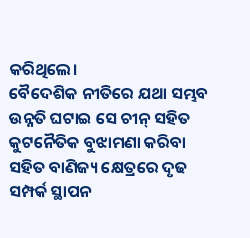କରିଥିଲେ।
ବୈଦେଶିକ ନୀତିରେ ଯଥା ସମ୍ଭବ ଉନ୍ନତି ଘଟାଇ ସେ ଚୀନ୍ ସହିତ କୁଟନୈତିକ ବୁଝାମଣା କରିବା ସହିତ ବାଣିଜ୍ୟ କ୍ଷେତ୍ରରେ ଦୃଢ ସମ୍ପର୍କ ସ୍ଥାପନ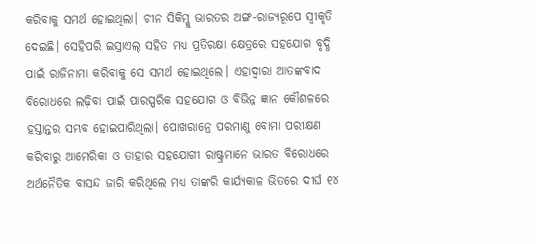କରିବାକୁ ସମର୍ଥ ହୋଇଥିଲା। ଚୀନ ସିକିମ୍କୁ ଭାରତର ଅଙ୍ଗ-ରାଜ୍ୟରୂପେ ସ୍ୱୀକୃତି ଦେଇଛି। ସେହିପରି ଇସ୍ରାଏଲ୍ ସହିତ ମଧ୍ୟ ପ୍ରତିରକ୍ଷା କ୍ଷେତ୍ରରେ ସହଯୋଗ ବୃଦ୍ଧି ପାଇଁ ରାଜିନାମା କରିବାକୁ ସେ ସମର୍ଥ ହୋଇଥିଲେ। ଏହାଦ୍ୱାରା ଆତଙ୍କବାଦ ବିରୋଧରେ ଲଢ଼ିବା ପାଇଁ ପାରସ୍ପରିକ ସହଯୋଗ ଓ ବିଭିନ୍ନ ଜ୍ଞାନ କୌଶଳରେ ହସ୍ତାନ୍ତର ସମ୍ଭବ ହୋଇପାରିଥିଲା। ପୋଖରାନ୍ରେ ପରମାଣୁ ବୋମା ପରୀକ୍ଷଣ କରିବାରୁ ଆମେରିକା ଓ ତାହାର ସହଯୋଗୀ ରାଷ୍ଟ୍ରମାନେ ଭାରତ ବିରୋଧରେ ଅର୍ଥନୈତିକ ବାସନ୍ଦ ଜାରି କରିଥିଲେ ମଧ୍ୟ ତାଙ୍କରି କାର୍ଯ୍ୟକାଳ ଭିତରେ ଦୀର୍ଘ ୧୪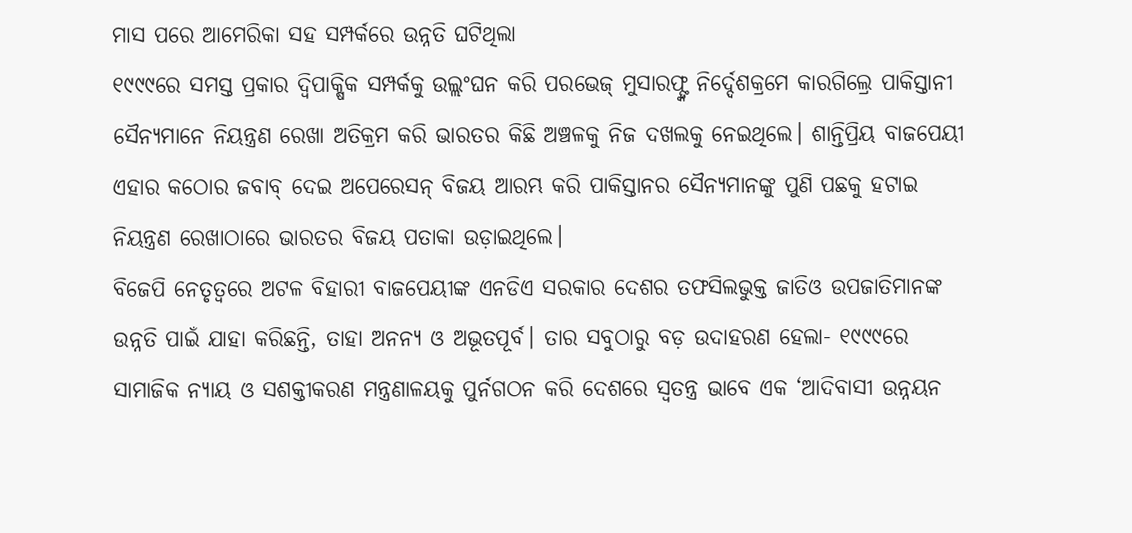ମାସ ପରେ ଆମେରିକା ସହ ସମ୍ପର୍କରେ ଉନ୍ନତି ଘଟିଥିଲା
୧୯୯୯ରେ ସମସ୍ତ ପ୍ରକାର ଦ୍ୱିପାକ୍ଷିକ ସମ୍ପର୍କକୁ ଉଲ୍ଲଂଘନ କରି ପରଭେଜ୍ ମୁସାରଫ୍ଙ୍କ ନିର୍ଦ୍ଦେଶକ୍ରମେ କାରଗିଲ୍ରେ ପାକିସ୍ତାନୀ ସୈନ୍ୟମାନେ ନିୟନ୍ତ୍ରଣ ରେଖା ଅତିକ୍ରମ କରି ଭାରତର କିଛି ଅଞ୍ଚଳକୁ ନିଜ ଦଖଲକୁ ନେଇଥିଲେ। ଶାନ୍ତିପ୍ରିୟ ବାଜପେୟୀ ଏହାର କଠୋର ଜବାବ୍ ଦେଇ ଅପେରେସନ୍ ବିଜୟ ଆରମ୍ଭ କରି ପାକିସ୍ତାନର ସୈନ୍ୟମାନଙ୍କୁ ପୁଣି ପଛକୁ ହଟାଇ ନିୟନ୍ତ୍ରଣ ରେଖାଠାରେ ଭାରତର ବିଜୟ ପତାକା ଉଡ଼ାଇଥିଲେ।
ବିଜେପି ନେତୃତ୍ୱରେ ଅଟଳ ବିହାରୀ ବାଜପେୟୀଙ୍କ ଏନଡିଏ ସରକାର ଦେଶର ତଫସିଲଭୁକ୍ତ ଜାତିଓ ଉପଜାତିମାନଙ୍କ ଉନ୍ନତି ପାଇଁ ଯାହା କରିଛନ୍ତି, ତାହା ଅନନ୍ୟ ଓ ଅଭୂତପୂର୍ବ। ତାର ସବୁଠାରୁ ବଡ଼ ଉଦାହରଣ ହେଲା- ୧୯୯୯ରେ ସାମାଜିକ ନ୍ୟାୟ ଓ ସଶକ୍ତୀକରଣ ମନ୍ତ୍ରଣାଳୟକୁ ପୁର୍ନଗଠନ କରି ଦେଶରେ ସ୍ୱତନ୍ତ୍ର ଭାବେ ଏକ ‘ଆଦିବାସୀ ଉନ୍ନୟନ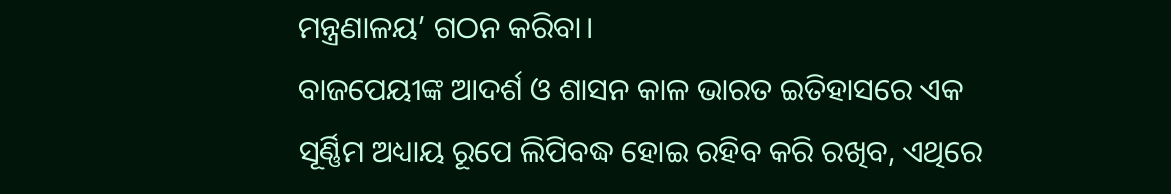ମନ୍ତ୍ରଣାଳୟ’ ଗଠନ କରିବା।
ବାଜପେୟୀଙ୍କ ଆଦର୍ଶ ଓ ଶାସନ କାଳ ଭାରତ ଇତିହାସରେ ଏକ ସୂର୍ଣ୍ଣିମ ଅଧ୍ୟାୟ ରୂପେ ଲିପିବଦ୍ଧ ହୋଇ ରହିବ କରି ରଖିବ, ଏଥିରେ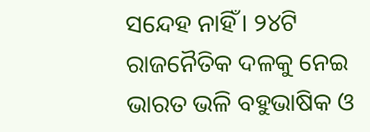ସନ୍ଦେହ ନାହିଁ। ୨୪ଟି ରାଜନୈତିକ ଦଳକୁ ନେଇ ଭାରତ ଭଳି ବହୁଭାଷିକ ଓ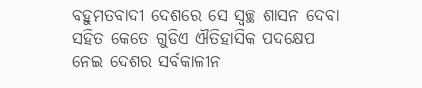ବହୁମତବାଦୀ ଦେଶରେ ସେ ସ୍ୱଚ୍ଛ ଶାସନ ଦେବା ସହିତ କେତେ ଗୁଡିଏ ଐତିହାସିକ ପଦକ୍ଷେପ ନେଇ ଦେଶର ସର୍ବକାଳୀନ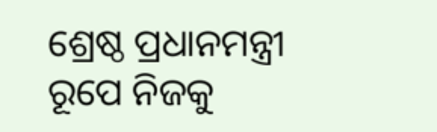ଶ୍ରେଷ୍ଠ ପ୍ରଧାନମନ୍ତ୍ରୀ ରୂପେ ନିଜକୁ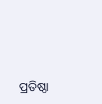ପ୍ରତିଷ୍ଠା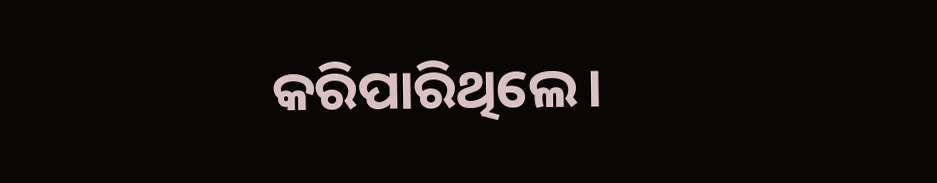କରିପାରିଥିଲେ।